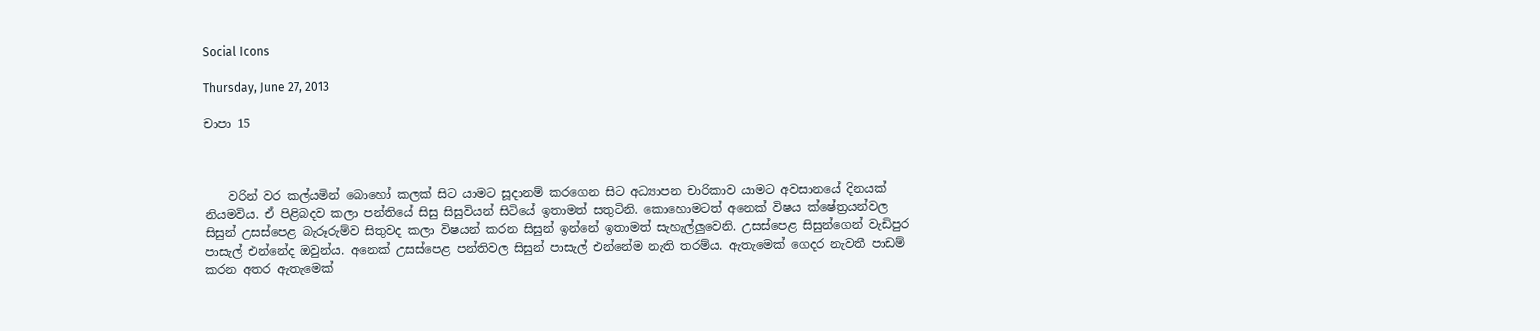Social Icons

Thursday, June 27, 2013

චාපා 15



    වරින් වර කල්යමින් බොහෝ කලක් සිට යාමට සූදානම් කරගෙන සිට අධ්‍යාපන චාරිකාව යාමට අවසානයේ දිනයක් නියමවිය. ඒ පිළිබදව කලා පන්තියේ සිසු සිසුවියන් සිටියේ ඉතාමත් සතුටිනි. කොහොමටත් අනෙක් විෂය ක්ෂේත්‍රයන්වල සිසුන් උසස්පෙළ බැරූරුම්ව සිතුවද කලා විෂයන් කරන සිසුන් ඉන්නේ ඉතාමත් සැහැල්ලුවෙනි. උසස්පෙළ සිසුන්ගෙන් වැඩිපුර පාසැල් එන්නේද ඔවුන්ය. අනෙක් උසස්පෙළ පන්තිවල සිසුන් පාසැල් එන්නේම නැති තරම්ය. ඇතැමෙක් ගෙදර නැවතී පාඩම් කරන අතර ඇතැමෙක්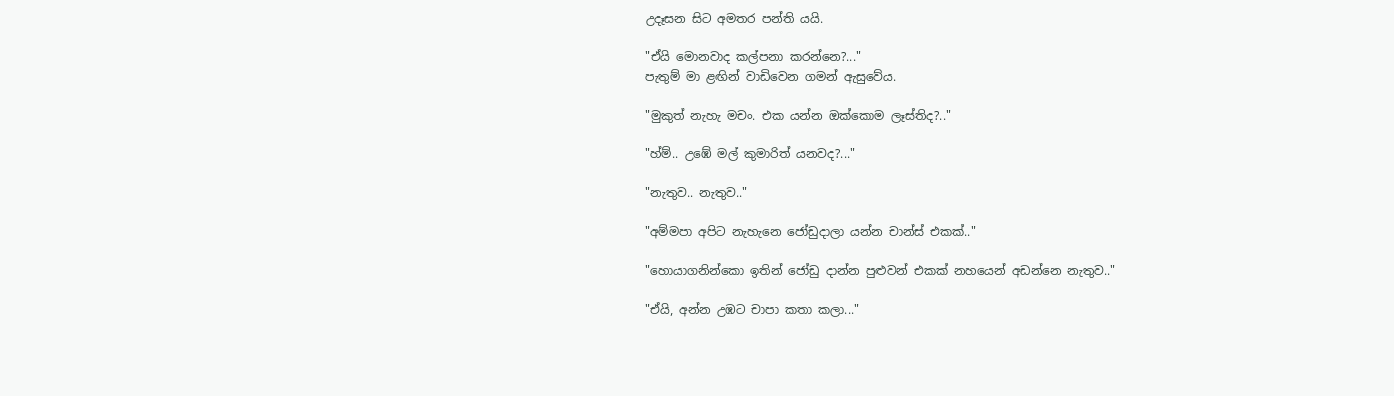උදෑසන සිට අමතර පන්ති යයි.

"ඒයි මොනවාද කල්පනා කරන්නෙ?..."
පැතුම් මා ළඟින් වාඩිවෙන ගමන් ඇසුවේය.

"මුකුත් නැහැ මචං. එක යන්න ඔක්කොම ලෑස්තිද?.."

"හ්ම්.. උඹේ මල් කුමාරිත් යනවද?..."

"නැතුව.. නැතුව.."

"අම්මපා අපිට නැහැනෙ ජෝඩුදාලා යන්න චාන්ස් එකක්.."

"හොයාගනින්කො ඉතින් ජෝඩු දාන්න පුළුවන් එකක් නහයෙන් අඩන්නෙ නැතුව.."

"ඒයි, අන්න උඹට චාපා කතා කලා..."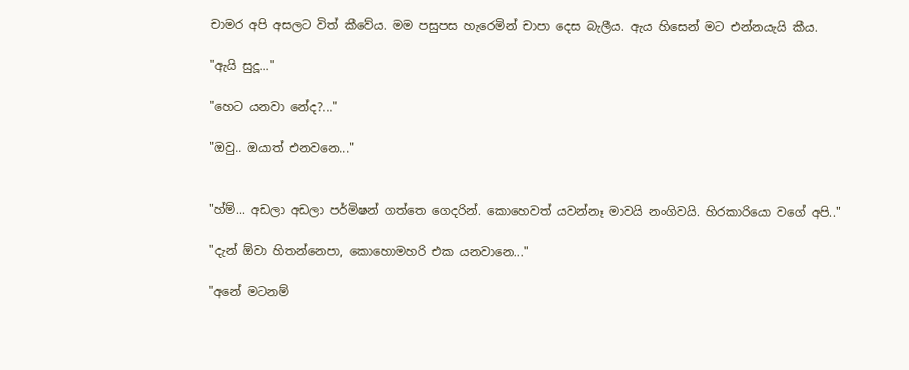චාමර අපි අසලට විත් කීවේය. මම පසුපස හැරෙමින් චාපා දෙස බැලීය. ඇය හිසෙන් මට එන්නයැයි කීය.

"ඇයි සුදූ..."

"හෙට යනවා නේද?..."

"ඔවු.. ඔයාත් එනවනෙ..."


"හ්ම්... අඩලා අඩලා පර්මිෂන් ගත්තෙ ගෙදරින්. කොහෙවත් යවන්නෑ මාවයි නංගිවයි. හිරකාරියො වගේ අපි.."

"දැන් ඕවා හිතන්නෙපා, කොහොමහරි එක යනවානෙ..."

"අනේ මටනම්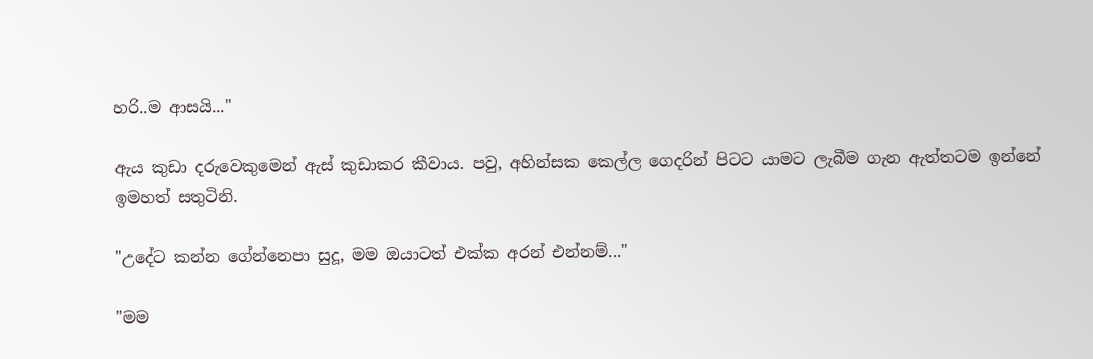හරි..ම ආසයි..."

ඇය කුඩා දරුවෙකුමෙන් ඇස් කුඩාකර කීවාය. පවු, අහින්සක කෙල්ල ගෙදරින් පිටට යාමට ලැබීම ගැන ඇත්තටම ඉන්නේ ඉමහත් සතුටිනි.

"උදේට කන්න ගේන්නෙපා සුදූ, මම ඔයාටත් එක්ක අරන් එන්නම්..."

"මම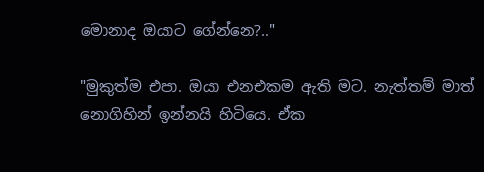මොනාද ඔයාට ගේන්නෙ?.."

"මුකුත්ම එපා. ඔයා එනඑකම ඇති මට. නැත්තම් මාත් නොගිහින් ඉන්නයි හිටියෙ. ඒක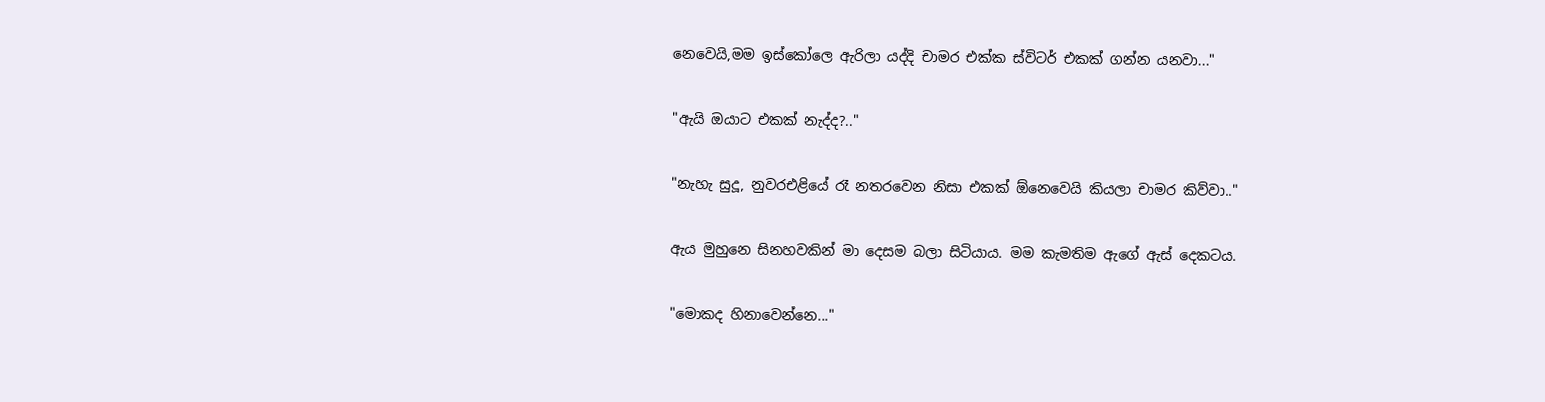නෙවෙයි,මම ඉස්කෝලෙ ඇරිලා යද්දි චාමර එක්ක ස්විටර් එකක් ගන්න යනවා..."

"ඇයි ඔයාට එකක් නැද්ද?.."

"නැහැ සුදූ, නුවරඑළියේ රෑ නතරවෙන නිසා එකක් ඕනෙවෙයි කියලා චාමර කිව්වා.."

ඇය මුහුනෙ සිනහවකින් මා දෙසම බලා සිටියාය. මම කැමතිම ඇගේ ඇස් දෙකටය.

"මොකද හිනාවෙන්නෙ..."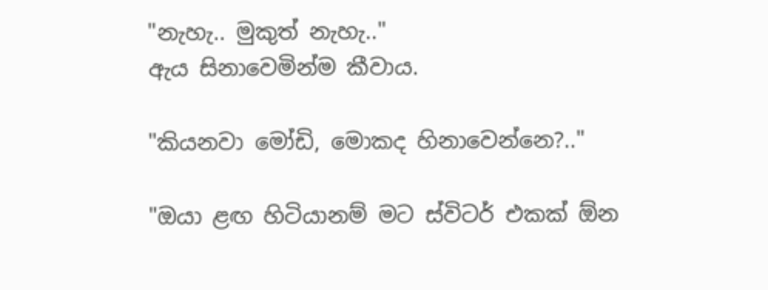"නැහැ.. මුකුත් නැහැ.."
ඇය සිනාවෙමින්ම කීවාය.

"කියනවා මෝඩි, මොකද හිනාවෙන්නෙ?.."

"ඔයා ළඟ හිටියානම් මට ස්විටර් එකක් ඕන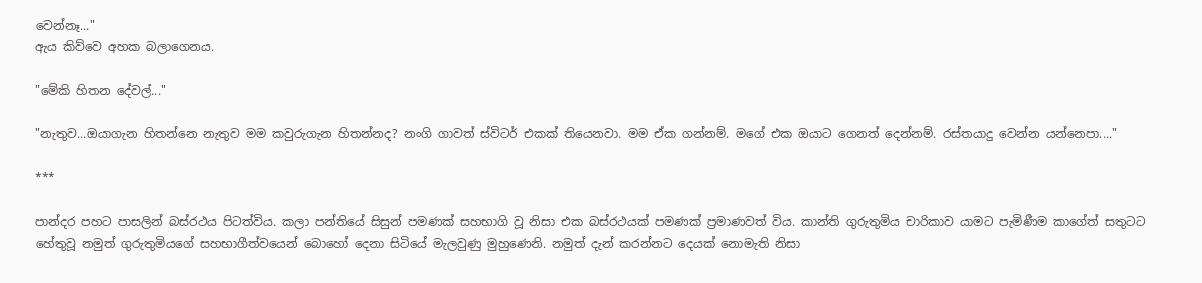වෙන්නෑ..."
ඇය කිව්වෙ අහක බලාගෙනය.

"මේකි හිතන දේවල්..."

"නැතුව...ඔයාගැන හිතන්නෙ නැතුව මම කවුරුගැන හිතන්නද? නංගි ගාවත් ස්විටර් එකක් තියෙනවා. මම ඒක ගන්නම්. මගේ එක ඔයාට ගෙනත් දෙන්නම්. රස්තයාදු වෙන්න යන්නෙපා...."

***

පාන්දර පහට පාසලින් බස්රථය පිටත්විය. කලා පන්තියේ සිසුන් පමණක් සහභාගි වූ නිසා එක බස්රථයක් පමණක් ප්‍රමාණවත් විය. කාන්ති ගුරුතුමිය චාරිකාව යාමට පැමිණීම කාගේත් සතුටට හේතුවූ නමුත් ගුරුතුමියගේ සහභාගීත්වයෙන් බොහෝ දෙනා සිටියේ මැලවුණු මුහුණෙනි. නමුත් දැන් කරන්නට දෙයක් නොමැති නිසා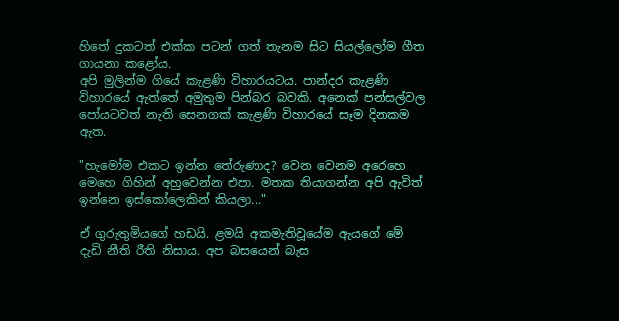හිතේ දුකටත් එක්ක පටන් ගත් තැනම සිට සියල්ලෝම ගීත ගායනා කළෝය.
අපි මුලින්ම ගියේ කැළණි විහාරයටය. පාන්දර කැළණි විහාරයේ ඇත්තේ අමුතුම පින්බර බවකි. අනෙක් පන්සල්වල පෝයටවත් නැති සෙනගක් කැළණි විහාරයේ සෑම දිනකම ඇත.

"හැමෝම එකට ඉන්න තේරුණාද? වෙන වෙනම අරෙහෙ මෙහෙ ගිහින් අහුවෙන්න එපා. මතක තියාගන්න අපි ඇවිත් ඉන්නෙ ඉස්කෝලෙකින් කියලා..."

ඒ ගුරුතුමියගේ හඩයි. ළමයි අකමැතිවූයේම ඇයගේ මේ දැඩි නීති රීති නිසාය. අප බසයෙන් බැස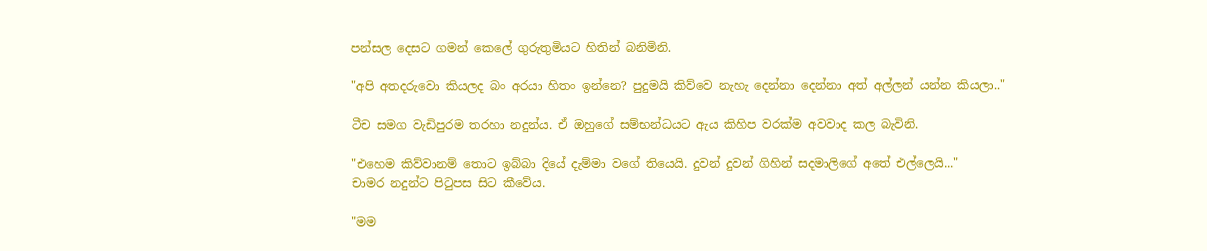පන්සල දෙසට ගමන් කෙලේ ගුරුතුමියට හිතින් බනිමිනි.

"අපි අතදරුවො කියලද බං අරයා හිතං ඉන්නෙ? පුදුමයි කිව්වෙ නැහැ දෙන්නා දෙන්නා අත් අල්ලන් යන්න කියලා.."

ටීච සමග වැඩිපුරම තරහා නදුන්ය. ඒ ඔහුගේ සම්භන්ධයට ඇය කිහිප වරක්ම අවවාද කල බැවිනි.

"එහෙම කිව්වානම් තොට ඉබ්බා දියේ දැම්මා වගේ තියෙයි. දුවන් දුවන් ගිහින් සදමාලිගේ අතේ එල්ලෙයි..."
චාමර නදුන්ට පිටුපස සිට කීවේය.

"මම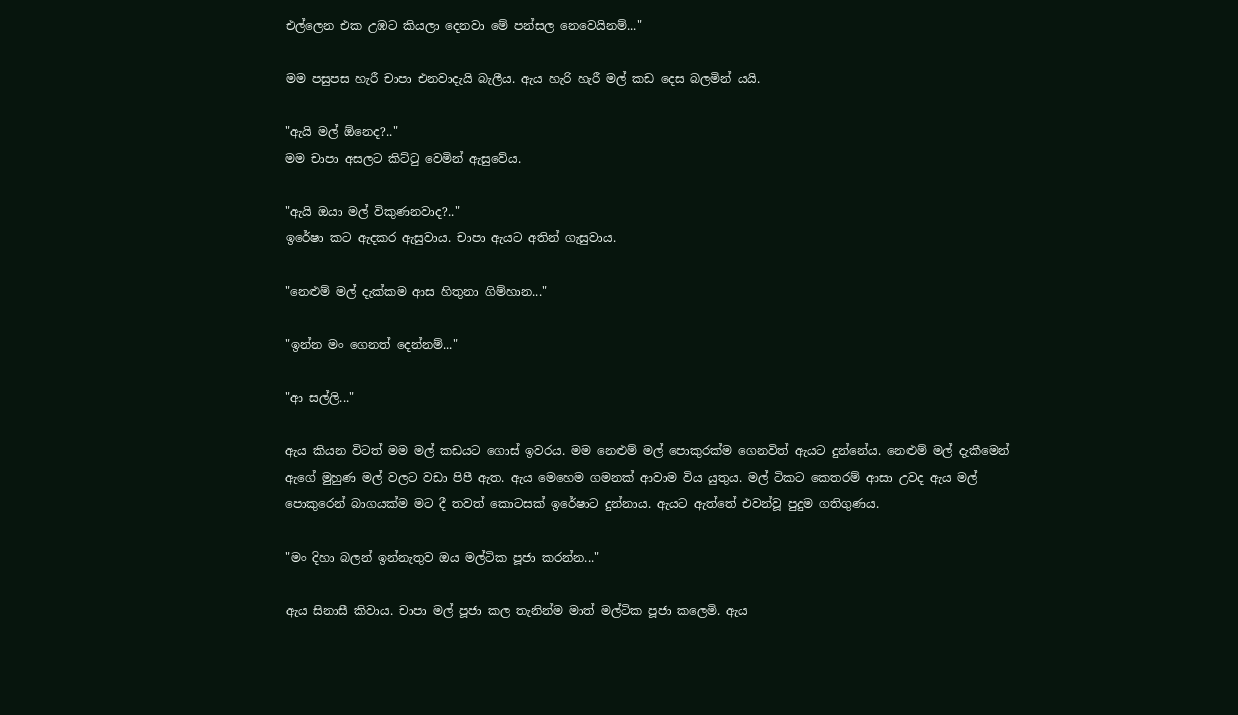එල්ලෙන එක උඹට කියලා දෙනවා මේ පන්සල නෙවෙයිනම්..."

මම පසුපස හැරී චාපා එනවාදැයි බැලීය. ඇය හැරි හැරී මල් කඩ දෙස බලමින් යයි.

"ඇයි මල් ඕනෙද?.."
මම චාපා අසලට කිට්ටු වෙමින් ඇසුවේය.

"ඇයි ඔයා මල් විකුණනවාද?.."
ඉරේෂා කට ඇදකර ඇසුවාය. චාපා ඇයට අතින් ගැසුවාය.

"නෙළුම් මල් දැක්කම ආස හිතුනා ගිම්හාන..."

"ඉන්න මං ගෙනත් දෙන්නම්..."

"ආ සල්ලි..."

ඇය කියන විටත් මම මල් කඩයට ගොස් ඉවරය. මම නෙළුම් මල් පොකුරක්ම ගෙනවිත් ඇයට දුන්නේය. නෙළුම් මල් දැකීමෙන් ඇගේ මුහුණ මල් වලට වඩා පිපී ඇත. ඇය මෙහෙම ගමනක් ආවාම විය යුතුය. මල් ටිකට කෙතරම් ආසා උවද ඇය මල් පොකුරෙන් බාගයක්ම මට දී තවත් කොටසක් ඉරේෂාට දුන්නාය. ඇයට ඇත්තේ එවන්වූ පුදුම ගතිගුණය.

"මං දිහා බලන් ඉන්නැතුව ඔය මල්ටික පූජා කරන්න..."

ඇය සිනාසී කිවාය. චාපා මල් පූජා කල තැනින්ම මාත් මල්ටික පූජා කලෙමි. ඇය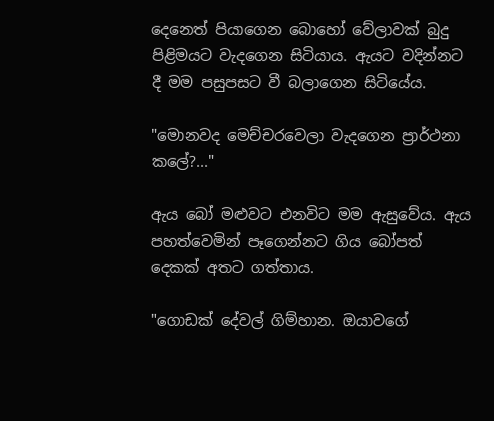දෙනෙත් පියාගෙන බොහෝ වේලාවක් බුදු පිළිමයට වැදගෙන සිටියාය. ඇයට වදින්නට දී මම පසුපසට වී බලාගෙන සිටියේය.

"මොනවද මෙච්චරවෙලා වැදගෙන ප්‍රාර්ථනා කලේ?..."

ඇය බෝ මළුවට එනවිට මම ඇසුවේය. ඇය පහත්වෙමින් පෑගෙන්නට ගිය බෝපත් දෙකක් අතට ගත්තාය.

"ගොඩක් දේවල් ගිම්හාන. ඔයාවගේ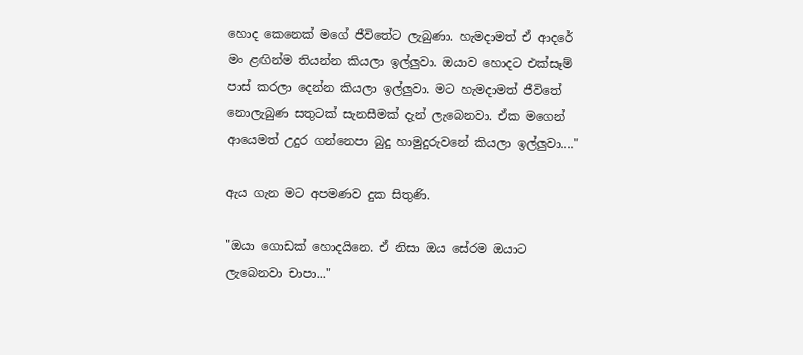හොද කෙනෙක් මගේ ජීවිතේට ලැබුණා. හැමදාමත් ඒ ආදරේ මං ළඟින්ම තියන්න කියලා ඉල්ලුවා. ඔයාව හොදට එක්සෑම් පාස් කරලා දෙන්න කියලා ඉල්ලුවා. මට හැමදාමත් ජීවිතේ නොලැබුණ සතුටක් සැනසීමක් දැන් ලැබෙනවා. ඒක මගෙන් ආයෙමත් උදුර ගන්නෙපා බුදු හාමුදුරුවනේ කියලා ඉල්ලුවා...."

ඇය ගැන මට අපමණව දුක සිතුණි.

"ඔයා ගොඩක් හොදයිනෙ. ඒ නිසා ඔය සේරම ඔයාට ලැබෙනවා චාපා..."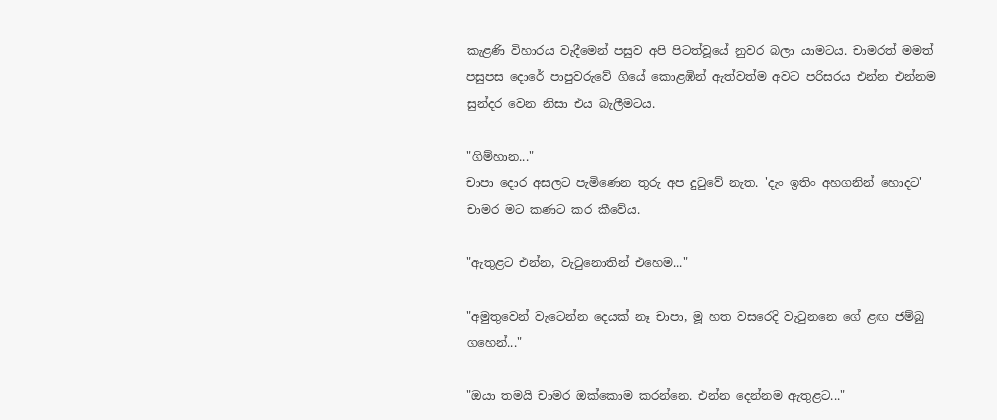කැළණි විහාරය වැදීමෙන් පසුව අපි පිටත්වූයේ නුවර බලා යාමටය. චාමරත් මමත් පසුපස දොරේ පාපුවරුවේ ගියේ කොළඹින් ඇත්වත්ම අවට පරිසරය එන්න එන්නම සුන්දර වෙන නිසා එය බැලීමටය.

"ගිම්හාන..."
චාපා දොර අසලට පැමිණෙන තුරු අප දුටුවේ නැත. 'දැං ඉතිං අහගනින් හොදට' චාමර මට කණට කර කීවේය.

"ඇතුළට එන්න, වැටුනොතින් එහෙම..."

"අමුතුවෙන් වැටෙන්න දෙයක් නෑ චාපා, මූ හත වසරෙදි වැටුනනෙ ගේ ළඟ ජම්බු ගහෙන්..."

"ඔයා තමයි චාමර ඔක්කොම කරන්නෙ. එන්න දෙන්නම ඇතුළට..."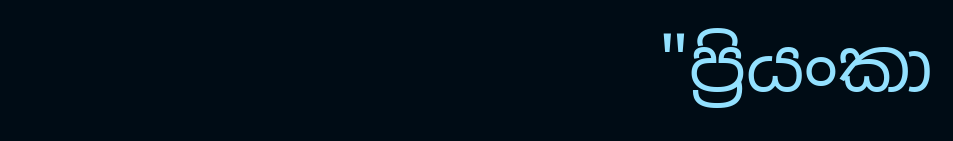"ප්‍රියංකා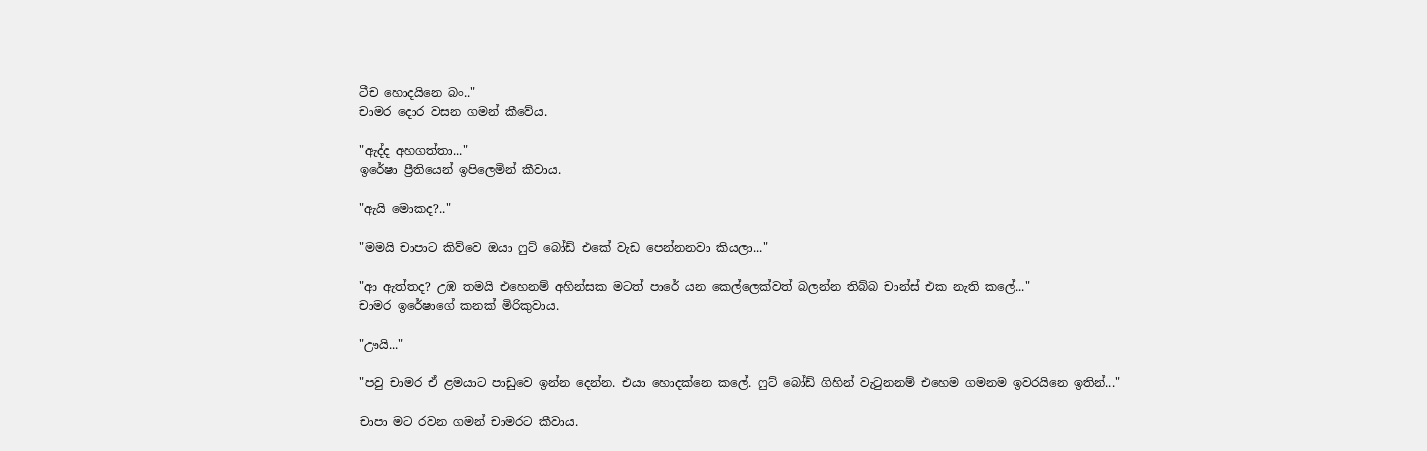ටීච හොදයිනෙ බං.."
චාමර දොර වසන ගමන් කීවේය.

"ඇද්ද අහගත්තා..."
ඉරේෂා ප්‍රීතියෙන් ඉපිලෙමින් කීවාය.

"ඇයි මොකද?.."

"මමයි චාපාට කිව්වෙ ඔයා ෆුට් බෝඩ් එකේ වැඩ පෙන්නනවා කියලා..."

"ආ ඇත්තද? උඹ තමයි එහෙනම් අහින්සක මටත් පාරේ යන කෙල්ලෙක්වත් බලන්න තිබ්බ චාන්ස් එක නැති කලේ..."
චාමර ඉරේෂාගේ කනක් මිරිකුවාය.

"ඌයි..."

"පවු චාමර ඒ ළමයාට පාඩුවෙ ඉන්න දෙන්න. එයා හොදක්නෙ කලේ. ෆුට් බෝඩ් ගිහින් වැටුනනම් එහෙම ගමනම ඉවරයිනෙ ඉතින්..."

චාපා මට රවන ගමන් චාමරට කීවාය.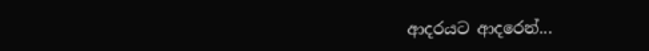ආදරයට ආදරෙන්...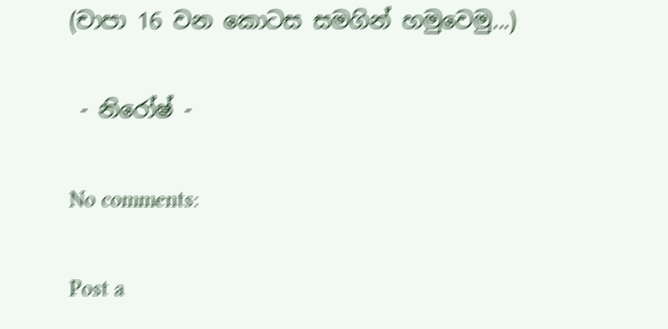(චාපා 16 වන කොටස සමගින් හමුවෙමු...)

 - නිරෝෂ් -

No comments:

Post a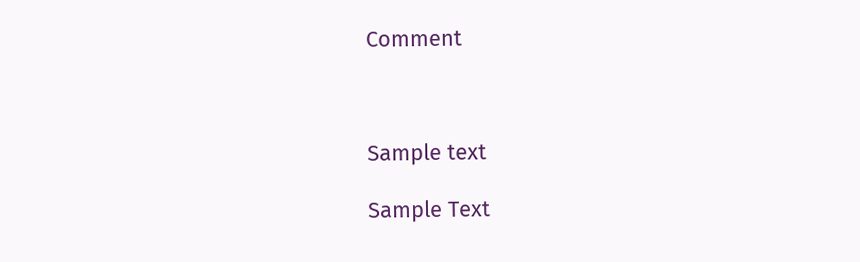Comment



Sample text

Sample Text